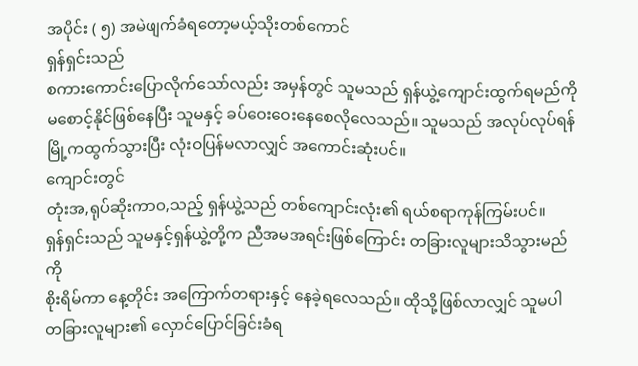အပိုင်း ( ၅) အမဲဖျက်ခံရတော့မယ့်သိုးတစ်ကောင်
ရှန်ရှင်းသည်
စကားကောင်းပြောလိုက်သော်လည်း အမှန်တွင် သူမသည် ရှန်ယွဲ့ကျောင်းထွက်ရမည်ကို
မစောင့်နိုင်ဖြစ်နေပြီး သူမနှင့် ခပ်ဝေးဝေးနေစေလိုလေသည်။ သူမသည် အလုပ်လုပ်ရန်
မြို့ကထွက်သွားပြီး လုံးဝပြန်မလာလျှင် အကောင်းဆုံးပင်။
ကျောင်းတွင်
တုံးအ,ရုပ်ဆိုးကာဝ,သည့် ရှန်ယွဲ့သည် တစ်ကျောင်းလုံး၏ ရယ်စရာကုန်ကြမ်းပင်။
ရှန်ရှင်းသည် သူမနှင့်ရှန်ယွဲ့တို့က ညီအမအရင်းဖြစ်ကြောင်း တခြားလူများသိသွားမည်ကို
စိုးရိမ်ကာ နေ့တိုင်း အကြောက်တရားနှင့် နေခဲ့ရလေသည်။ ထိုသို့ဖြစ်လာလျှင် သူမပါ
တခြားလူများ၏ လှောင်ပြောင်ခြင်းခံရ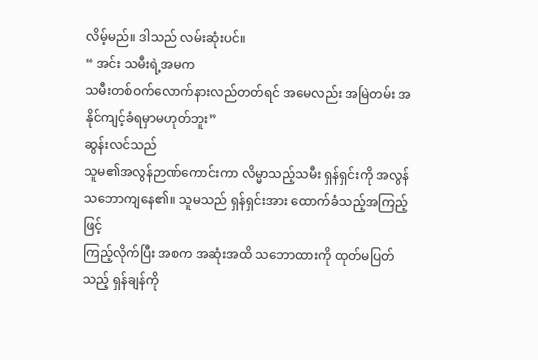လိမ့်မည်။ ဒါသည် လမ်းဆုံးပင်။
“ အင်း သမီးရဲ့အမက
သမီးတစ်ဝက်လောက်နားလည်တတ်ရင် အမေလည်း အမြဲတမ်း အနိုင်ကျင့်ခံရမှာမဟုတ်ဘူး”
ဆွန်းလင်သည်
သူမ၏အလွန်ဉာဏ်ကောင်းကာ လိမ္မာသည့်သမီး ရှန်ရှင်းကို အလွန်သဘောကျနေ၏။ သူမသည် ရှန်ရှင်းအား ထောက်ခံသည့်အကြည့်ဖြင့်
ကြည့်လိုက်ပြီး အစက အဆုံးအထိ သဘောထားကို ထုတ်မပြတ်သည့် ရှန်ချန်ကို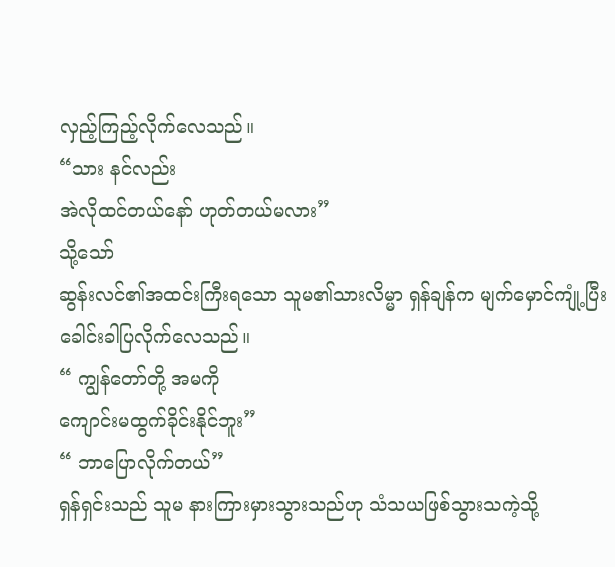လှည့်ကြည့်လိုက်လေသည်။
“သား နင်လည်း
အဲလိုထင်တယ်နော် ဟုတ်တယ်မလား”
သို့သော်
ဆွန်းလင်၏အထင်းကြီးရသော သူမ၏သားလိမ္မာ ရှန်ချန်က မျက်မှောင်ကျုံ့ပြီး
ခေါင်းခါပြလိုက်လေသည်။
“ ကျွန်တော်တို့ အမကို
ကျောင်းမထွက်ခိုင်းနိုင်ဘူး”
“ ဘာပြောလိုက်တယ်”
ရှန်ရှင်းသည် သူမ နားကြားမှားသွားသည်ဟု သံသယဖြစ်သွားသကဲ့သို့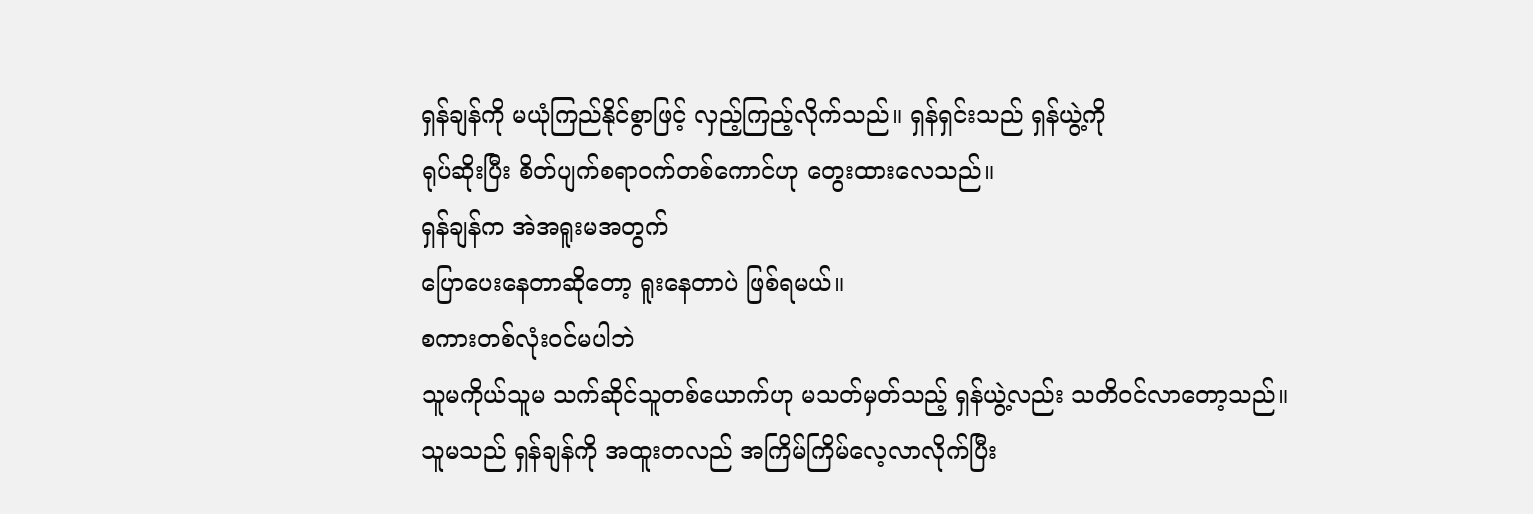ရှန်ချန်ကို မယုံကြည်နိုင်စွာဖြင့် လှည့်ကြည့်လိုက်သည်။ ရှန်ရှင်းသည် ရှန်ယွဲ့ကို
ရုပ်ဆိုးပြီး စိတ်ပျက်စရာဝက်တစ်ကောင်ဟု တွေးထားလေသည်။
ရှန်ချန်က အဲအရူးမအတွက်
ပြောပေးနေတာဆိုတော့ ရူးနေတာပဲ ဖြစ်ရမယ်။
စကားတစ်လုံးဝင်မပါဘဲ
သူမကိုယ်သူမ သက်ဆိုင်သူတစ်ယောက်ဟု မသတ်မှတ်သည့် ရှန်ယွဲ့လည်း သတိဝင်လာတော့သည်။
သူမသည် ရှန်ချန်ကို အထူးတလည် အကြိမ်ကြိမ်လေ့လာလိုက်ပြီး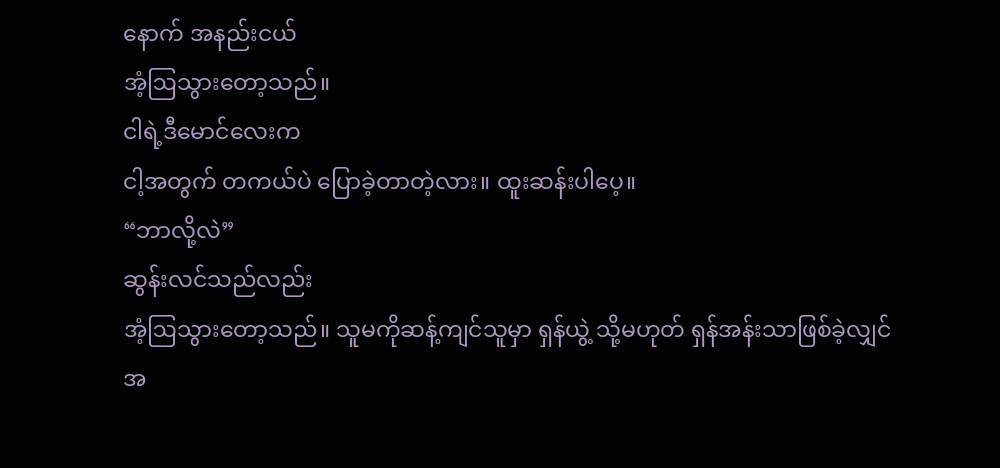နောက် အနည်းငယ်
အံ့ဩသွားတော့သည်။
ငါရဲ့ဒီမောင်လေးက
ငါ့အတွက် တကယ်ပဲ ပြောခဲ့တာတဲ့လား။ ထူးဆန်းပါပေ့။
“ဘာလို့လဲ”
ဆွန်းလင်သည်လည်း
အံ့ဩသွားတော့သည်။ သူမကိုဆန့်ကျင်သူမှာ ရှန်ယွဲ့ သို့မဟုတ် ရှန်အန်းသာဖြစ်ခဲ့လျှင်
အ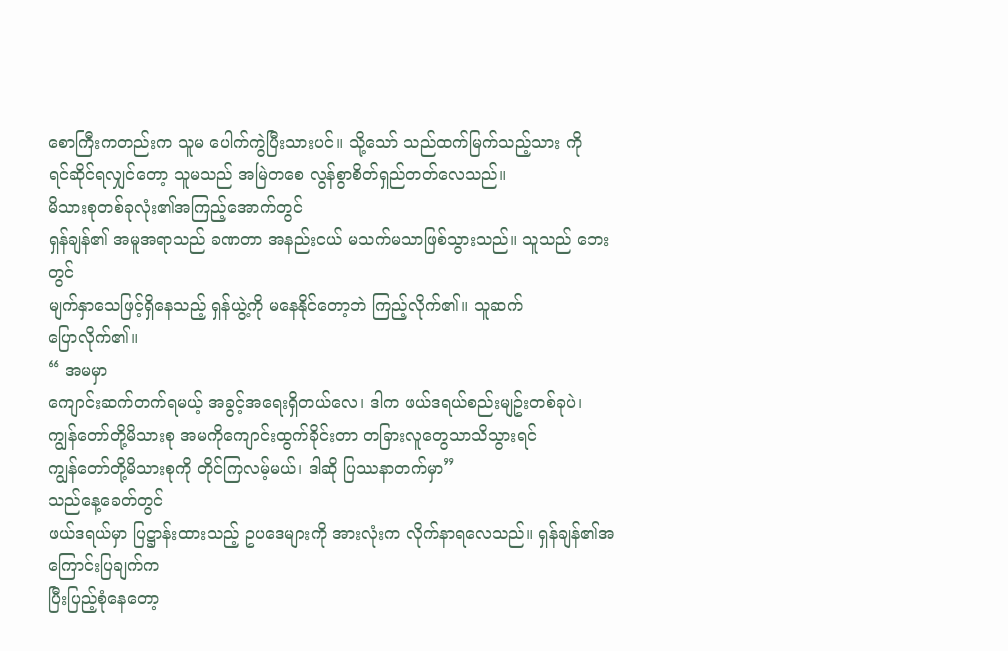စောကြီးကတည်းက သူမ ပေါက်ကွဲပြီးသားပင်။ သို့သော် သည်ထက်မြက်သည့်သား ကို
ရင်ဆိုင်ရလျှင်တော့ သူမသည် အမြဲတစေ လွန်စွာစိတ်ရှည်တတ်လေသည်။
မိသားစုတစ်ခုလုံး၏အကြည့်အောက်တွင်
ရှန်ချန်၏ အမူအရာသည် ခဏတာ အနည်းငယ် မသက်မသာဖြစ်သွားသည်။ သူသည် ဘေးတွင်
မျက်နှာသေဖြင့်ရှိနေသည့် ရှန်ယွဲ့ကို မနေနိုင်တော့ဘဲ ကြည့်လိုက်၏။ သူဆက်
ပြောလိုက်၏။
“ အမမှာ
ကျောင်းဆက်တက်ရမယ့် အခွင့်အရေးရှိတယ်လေ၊ ဒါက ဖယ်ဒရယ်စည်းမျဥ်းတစ်ခုပဲ၊
ကျွန်တော်တို့မိသားစု အမကိုကျောင်းထွက်ခိုင်းတာ တခြားလူတွေသာသိသွားရင်
ကျွန်တော်တို့မိသားစုကို တိုင်ကြလမ့်မယ်၊ ဒါဆို ပြဿနာတက်မှာ”
သည်နေ့ခေတ်တွင်
ဖယ်ဒရယ်မှာ ပြဋ္ဌာန်းထားသည့် ဥပဒေများကို အားလုံးက လိုက်နာရလေသည်။ ရှန်ချန်၏အကြောင်းပြချက်က
ပြီးပြည့်စုံနေတော့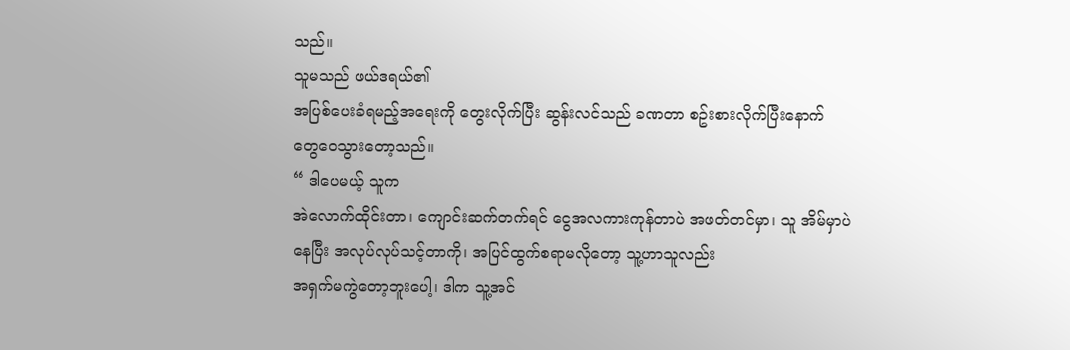သည်။
သူမသည် ဖယ်ဒရယ်၏
အပြစ်ပေးခံရမည့်အရေးကို တွေးလိုက်ပြီး ဆွန်းလင်သည် ခဏတာ စဥ်းစားလိုက်ပြီးနောက်
တွေဝေသွားတော့သည်။
“ ဒါပေမယ့် သူက
အဲလောက်ထိုင်းတာ၊ ကျောင်းဆက်တက်ရင် ငွေအလကားကုန်တာပဲ အဖတ်တင်မှာ၊ သူ အိမ်မှာပဲ
နေပြီး အလုပ်လုပ်သင့်တာကို၊ အပြင်ထွက်စရာမလိုတော့ သူ့ဟာသူလည်း
အရှက်မကွဲတော့ဘူးပေါ့၊ ဒါက သူ့အင်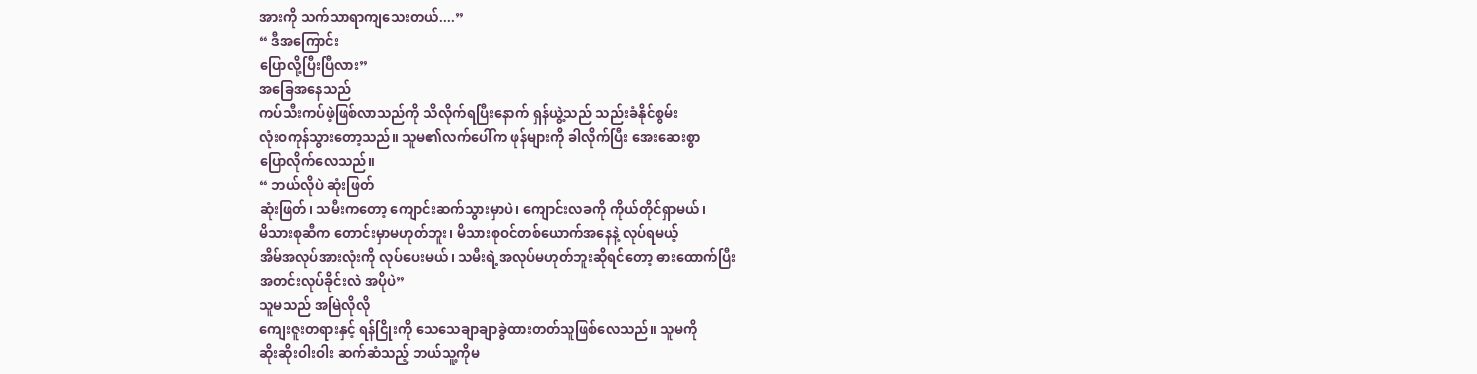အားကို သက်သာရာကျသေးတယ်....”
“ ဒီအကြောင်း
ပြောလို့ပြီးပြီလား”
အခြေအနေသည်
ကပ်သီးကပ်ဖဲ့ဖြစ်လာသည်ကို သိလိုက်ရပြီးနောက် ရှန်ယွဲ့သည် သည်းခံနိုင်စွမ်း
လုံးဝကုန်သွားတော့သည်။ သူမ၏လက်ပေါ်က ဖုန်များကို ခါလိုက်ပြီး အေးဆေးစွာ
ပြောလိုက်လေသည်။
“ ဘယ်လိုပဲ ဆုံးဖြတ်
ဆုံးဖြတ်၊ သမီးကတော့ ကျောင်းဆက်သွားမှာပဲ၊ ကျောင်းလခကို ကိုယ်တိုင်ရှာမယ်၊
မိသားစုဆီက တောင်းမှာမဟုတ်ဘူး၊ မိသားစုဝင်တစ်ယောက်အနေနဲ့ လုပ်ရမယ့်
အိမ်အလုပ်အားလုံးကို လုပ်ပေးမယ်၊ သမီးရဲ့အလုပ်မဟုတ်ဘူးဆိုရင်တော့ ဓားထောက်ပြီး
အတင်းလုပ်ခိုင်းလဲ အပိုပဲ”
သူမသည် အမြဲလိုလို
ကျေးဇူးတရားနှင့် ရန်ငြိုးကို သေသေချာချာခွဲထားတတ်သူဖြစ်လေသည်။ သူမကို
ဆိုးဆိုးဝါးဝါး ဆက်ဆံသည့် ဘယ်သူ့ကိုမ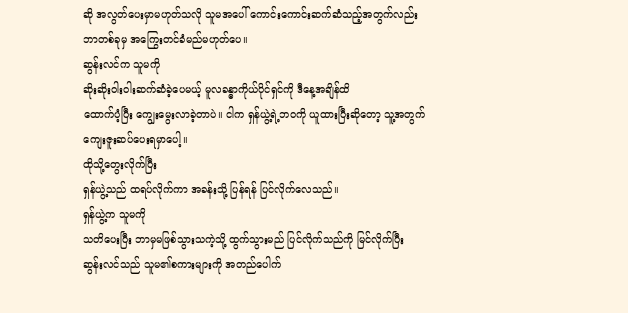ဆို အလွတ်ပေးမှာမဟုတ်သလို သူမအပေါ် ကောင်းကောင်းဆက်ဆံသည့်အတွက်လည်း
ဘာတစ်ခုမှ အကြွေးတင်ခံမည်မဟုတ်ပေ။
ဆွန်းလင်က သူမကို
ဆိုးဆိုးဝါးဝါးဆက်ဆံခဲ့ပေမယ့် မူလခန္ဓာကိုယ်ပိုင်ရှင်ကို ဒီနေ့အချိန်ထိ
ထောက်ပံ့ပြီး ကျွေးမွေးလာခဲ့တာပဲ။ ငါက ရှန်ယွဲ့ရဲ့ဘဝကို ယူထားပြီးဆိုတော့ သူ့အတွက်
ကျေးဇူးဆပ်ပေးရမှာပေါ့။
ထိုသို့တွေးလိုက်ပြီး
ရှန်ယွဲ့သည် ထရပ်လိုက်ကာ အခန်းသို့ ပြန်ရန် ပြင်လိုက်လေသည်။
ရှန်ယွဲ့က သူမကို
သတိပေးပြီး ဘာမှမဖြစ်သွားသကဲ့သို့ ထွက်သွားမည် ပြင်လိုက်သည်ကို မြင်လိုက်ပြီး
ဆွန်းလင်သည် သူမ၏စကားများကို အတည်ပေါက်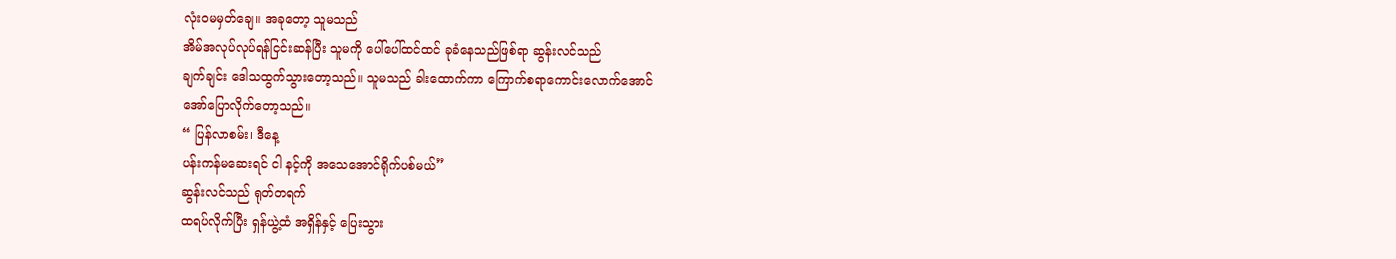လုံးဝမမှတ်ချေ။ အခုတော့ သူမသည်
အိမ်အလုပ်လုပ်ရန်ငြင်းဆန်ပြီး သူမကို ပေါ်ပေါ်ထင်ထင် ခုခံနေသည်ဖြစ်ရာ ဆွန်းလင်သည်
ချက်ချင်း ဒေါသထွက်သွားတော့သည်။ သူမသည် ခါးထောက်ကာ ကြောက်စရာကောင်းလောက်အောင်
အော်ပြောလိုက်တော့သည်။
“ ပြန်လာစမ်း၊ ဒီနေ့
ပန်းကန်မဆေးရင် ငါ နင့်ကို အသေအောင်ရိုက်ပစ်မယ်”
ဆွန်းလင်သည် ရုတ်တရက်
ထရပ်လိုက်ပြီး ရှန်ယွဲ့ထံ အရှိန်နှင့် ပြေးသွား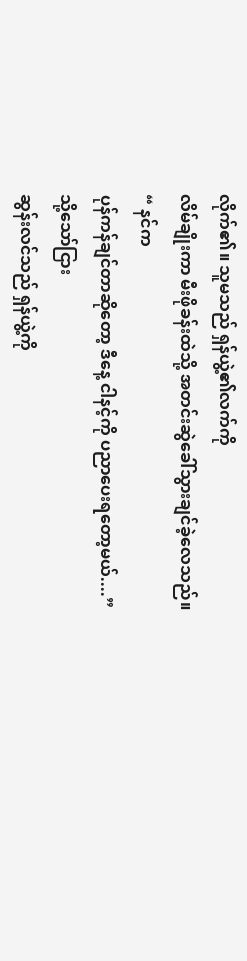လိုက်၏။ သူမသည် ရှန်ယွဲ့၏လက်ကို
လိမ်ချိုးကာ မီးဖိုခန်းထဲသို့ အတင်းဆွဲခေါ်သွားချင်ခဲ့လေသည်။
“ နင်က
ပုန်ကန်ချင်တာဆိုတော့ ဒီနေ့ ငါနင့်ကို ပညာပေးရတော့မယ်....”
သို့သော်ငြား
ဆွန်းလင်သည် ရှန်ယွဲ့ကို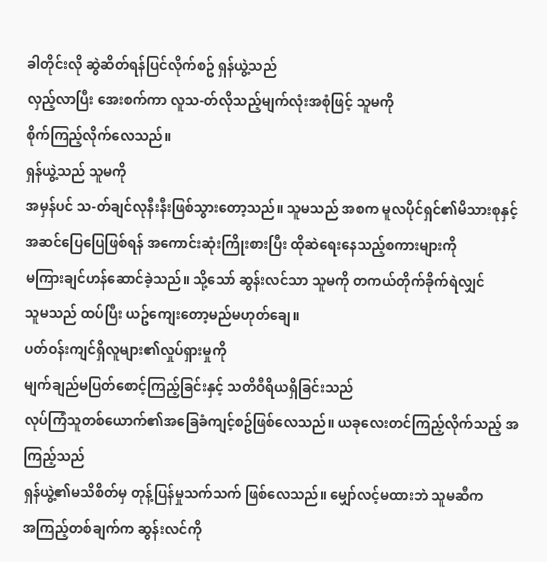ခါတိုင်းလို ဆွဲဆိတ်ရန်ပြင်လိုက်စဥ် ရှန်ယွဲ့သည်
လှည့်လာပြီး အေးစက်ကာ လူသ-တ်လိုသည့်မျက်လုံးအစုံဖြင့် သူမကို
စိုက်ကြည့်လိုက်လေသည်။
ရှန်ယွဲ့သည် သူမကို
အမှန်ပင် သ-တ်ချင်လုနီးနီးဖြစ်သွားတော့သည်။ သူမသည် အစက မူလပိုင်ရှင်၏မိသားစုနှင့်
အဆင်ပြေပြေဖြစ်ရန် အကောင်းဆုံးကြိုးစားပြီး ထိုဆဲရေးနေသည့်စကားများကို
မကြားချင်ဟန်ဆောင်ခဲ့သည်။ သို့သော် ဆွန်းလင်သာ သူမကို တကယ်တိုက်ခိုက်ရဲလျှင်
သူမသည် ထပ်ပြီး ယဥ်ကျေးတော့မည်မဟုတ်ချေ။
ပတ်ဝန်းကျင်ရှိလူများ၏လှုပ်ရှားမှုကို
မျက်ချည်မပြတ်စောင့်ကြည့်ခြင်းနှင့် သတိဝီရိယရှိခြင်းသည်
လုပ်ကြံသူတစ်ယောက်၏အခြေခံကျင့်စဥ်ဖြစ်လေသည်။ ယခုလေးတင်ကြည့်လိုက်သည့် အကြည့်သည်
ရှန်ယွဲ့၏မသိစိတ်မှ တုန့်ပြန်မှုသက်သက် ဖြစ်လေသည်။ မျှော်လင့်မထားဘဲ သူမဆီက
အကြည့်တစ်ချက်က ဆွန်းလင်ကို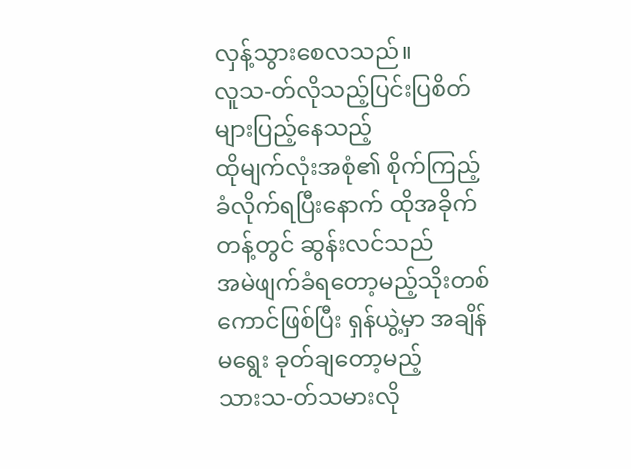လှန့်သွားစေလသည်။
လူသ-တ်လိုသည့်ပြင်းပြစိတ်များပြည့်နေသည့်
ထိုမျက်လုံးအစုံ၏ စိုက်ကြည့်ခံလိုက်ရပြီးနောက် ထိုအခိုက်တန့်တွင် ဆွန်းလင်သည်
အမဲဖျက်ခံရတော့မည့်သိုးတစ်ကောင်ဖြစ်ပြီး ရှန်ယွဲ့မှာ အချိန်မရွေး ခုတ်ချတော့မည့်
သားသ-တ်သမားလို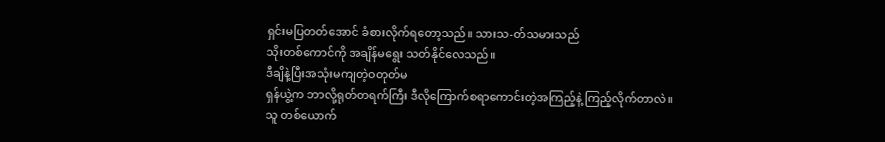ရှင်းမပြတတ်အောင် ခံစားလိုက်ရတော့သည်။ သားသ-တ်သမားသည်
သိုးတစ်ကောင်ကို အချိန်မရွေး သတ်နိုင်လေသည်။
ဒီချိနဲ့ပြီးအသုံးမကျတဲ့ဝတုတ်မ
ရှန်ယွဲ့က ဘာလို့ရုတ်တရက်ကြီး ဒီလိုကြောက်စရာကောင်းတဲ့အကြည့်နဲ့ ကြည့်လိုက်တာလဲ။
သူ တစ်ယောက်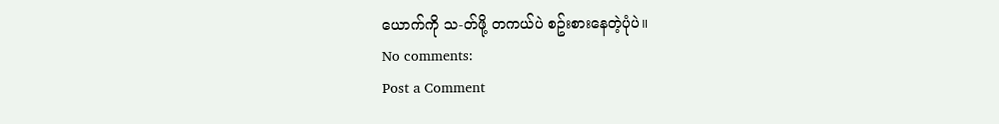ယောက်ကို သ-တ်ဖို့ တကယ်ပဲ စဥ်းစားနေတဲ့ပုံပဲ။
No comments:
Post a Comment